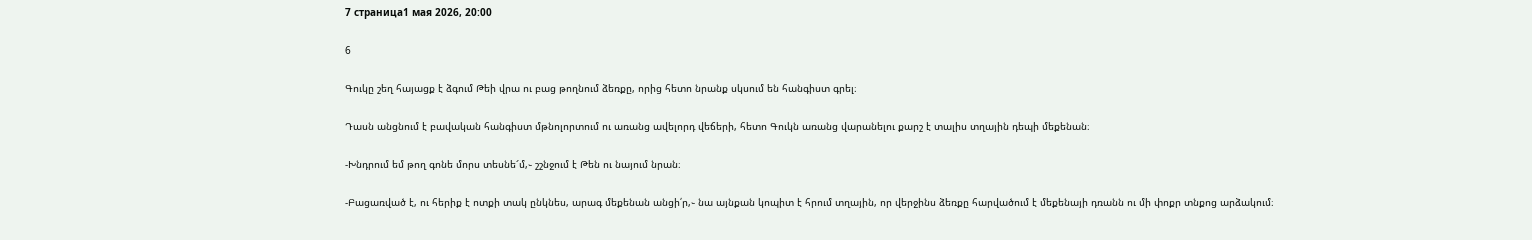7 страница1 мая 2026, 20:00

6

Գուկը շեղ հայացք է ձգում Թեի վրա ու բաց թողնում ձեռքը, որից հետո նրանք սկսում են հանգիստ գրել։

Դասն անցնում է բավական հանգիստ մթնոլորտում ու առանց ավելորդ վեճերի, հետո Գուկն առանց վարանելու քարշ է տալիս տղային դեպի մեքենան։

-Խնդրում եմ թող գոնե մորս տեսնե՜մ,֊ շշնջում է Թեն ու նայում նրան։

-Բացառված է, ու հերիք է ոտքի տակ ընկնես, արագ մեքենան անցի՛ր,֊ նա այնքան կոպիտ է հրում տղային, որ վերջինս ձեռքը հարվածում է մեքենայի դռանն ու մի փոքր տնքոց արձակում։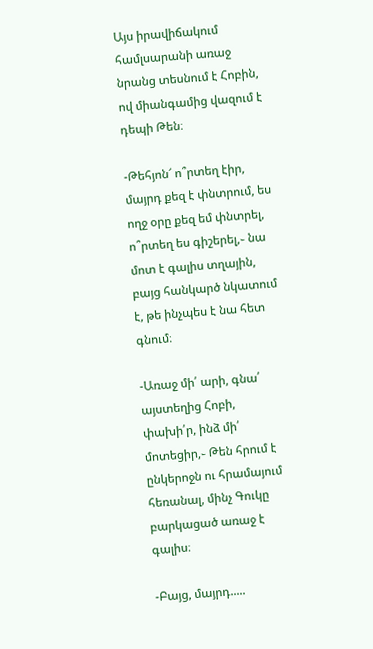Այս իրավիճակում համլսարանի առաջ նրանց տեսնում է Հոբին, ով միանգամից վազում է դեպի Թեն։

-Թեհյոն՜ ո՞րտեղ էիր, մայրդ քեզ է փնտրում, ես ողջ օրը քեզ եմ փնտրել, ո՞րտեղ ես գիշերել,֊ նա մոտ է գալիս տղային, բայց հանկարծ նկատում է, թե ինչպես է նա հետ գնում։

-Առաջ մի՛ արի, գնա՛ այստեղից Հոբի, փախի՛ր, ինձ մի՛ մոտեցիր,֊ Թեն հրում է ընկերոջն ու հրամայում հեռանալ, մինչ Գուկը բարկացած առաջ է գալիս։

-Բայց, մայրդ.....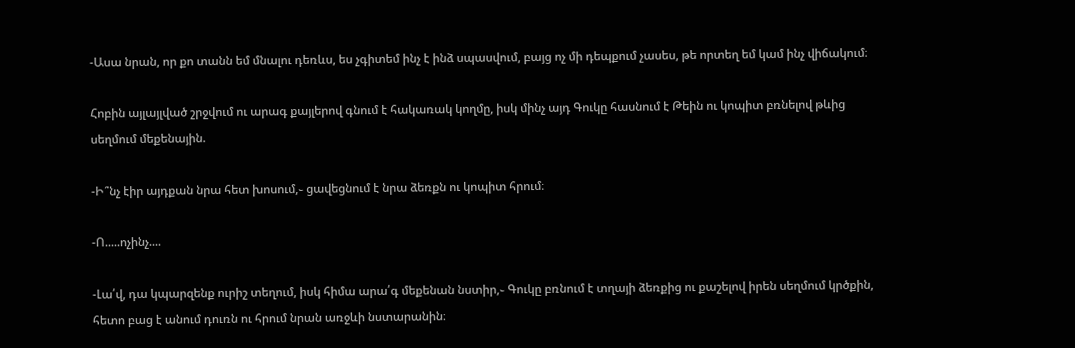-Ասա նրան, որ քո տանն եմ մնալու դեռևս, ես չգիտեմ ինչ է ինձ սպասվում, բայց ոչ մի դեպքում չասես, թե որտեղ եմ կամ ինչ վիճակում։

Հոբին այլայլված շրջվում ու արագ քայլերով գնում է հակառակ կողմը, իսկ մինչ այդ Գուկը հասնում է Թեին ու կոպիտ բռնելով թևից սեղմում մեքենային.

-Ի՞նչ էիր այդքան նրա հետ խոսում,֊ ցավեցնում է նրա ձեռքն ու կոպիտ հրում։

-Ո.....ոչինչ....

-Լա՛վ, դա կպարզենք ուրիշ տեղում, իսկ հիմա արա՛գ մեքենան նստիր,֊ Գուկը բռնում է տղայի ձեռքից ու քաշելով իրեն սեղմում կրծքին, հետո բաց է անում դուռն ու հրում նրան առջևի նստարանին։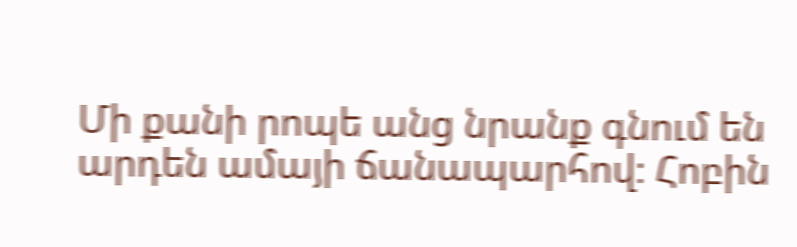Մի քանի րոպե անց նրանք գնում են արդեն ամայի ճանապարհով։ Հոբին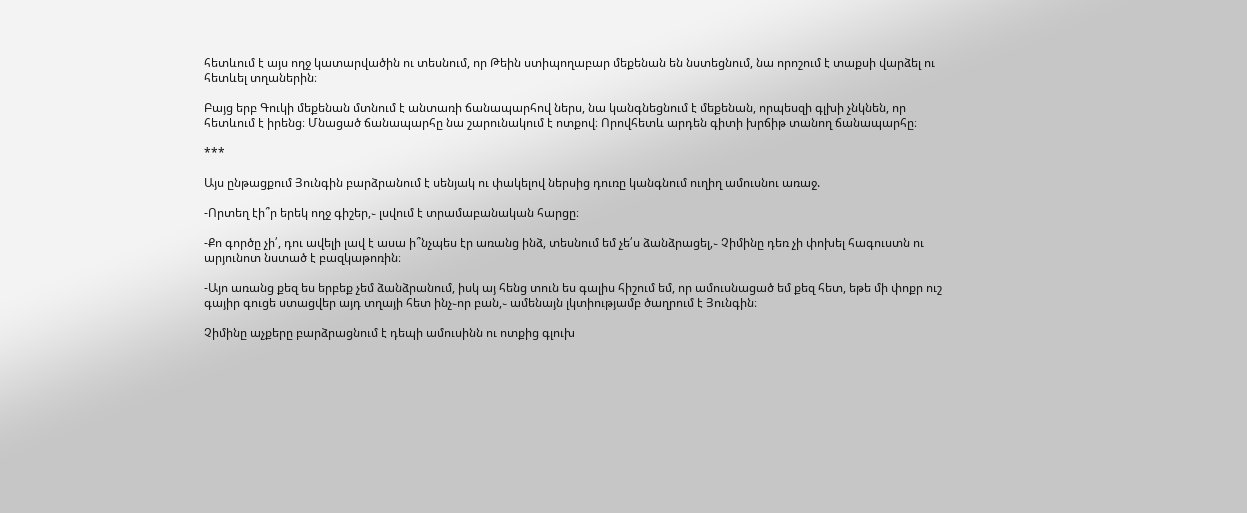հետևում է այս ողջ կատարվածին ու տեսնում, որ Թեին ստիպողաբար մեքենան են նստեցնում, նա որոշում է տաքսի վարձել ու հետևել տղաներին։

Բայց երբ Գուկի մեքենան մտնում է անտառի ճանապարհով ներս, նա կանգնեցնում է մեքենան, որպեսզի գլխի չնկնեն, որ հետևում է իրենց։ Մնացած ճանապարհը նա շարունակում է ոտքով։ Որովհետև արդեն գիտի խրճիթ տանող ճանապարհը։

***

Այս ընթացքում Յունգին բարձրանում է սենյակ ու փակելով ներսից դուռը կանգնում ուղիղ ամուսնու առաջ.

-Որտեղ էի՞ր երեկ ողջ գիշեր,֊ լսվում է տրամաբանական հարցը։

-Քո գործը չի՛, դու ավելի լավ է ասա ի՞նչպես էր առանց ինձ, տեսնում եմ չե՛ս ձանձրացել,֊ Չիմինը դեռ չի փոխել հագուստն ու արյունոտ նստած է բազկաթոռին։

-Այո առանց քեզ ես երբեք չեմ ձանձրանում, իսկ այ հենց տուն ես գալիս հիշում եմ, որ ամուսնացած եմ քեզ հետ, եթե մի փոքր ուշ գայիր գուցե ստացվեր այդ տղայի հետ ինչ֊որ բան,֊ ամենայն լկտիությամբ ծաղրում է Յունգին։

Չիմինը աչքերը բարձրացնում է դեպի ամուսինն ու ոտքից գլուխ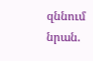զննում նրան.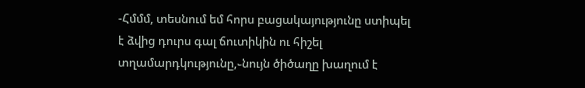-Հմմմ, տեսնում եմ հորս բացակայությունը ստիպել է ձվից դուրս գալ ճուտիկին ու հիշել տղամարդկությունը,֊նույն ծիծաղը խաղում է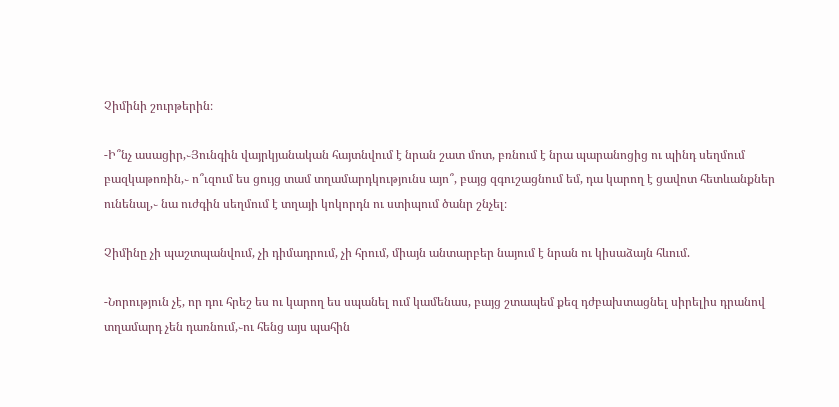Չիմինի շուրթերին։

-Ի՞նչ ասացիր,֊Յունգին վայրկյանական հայտնվում է նրան շատ մոտ, բռնում է նրա պարանոցից ու պինդ սեղմում բազկաթոռին,֊ ո՞ւզում ես ցույց տամ տղամարդկությունս այո՞, բայց զգուշացնում եմ, դա կարող է ցավոտ հետևանքներ ունենալ,֊ նա ուժգին սեղմում է տղայի կոկորդն ու ստիպում ծանր շնչել։

Չիմինը չի պաշտպանվում, չի դիմադրում, չի հրում, միայն անտարբեր նայում է նրան ու կիսաձայն հևում.

-Նորություն չէ, որ դու հրեշ ես ու կարող ես սպանել ում կամենաս, բայց շտապեմ քեզ դժբախտացնել սիրելիս դրանով տղամարդ չեն դառնում,֊ու հենց այս պահին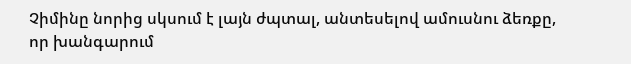Չիմինը նորից սկսում է լայն ժպտալ, անտեսելով ամուսնու ձեռքը, որ խանգարում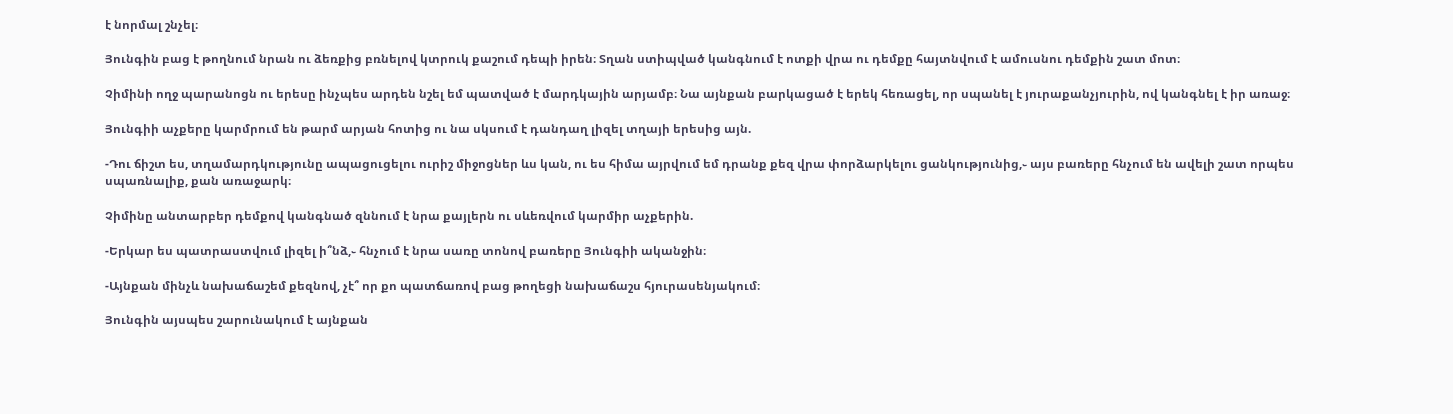է նորմալ շնչել։

Յունգին բաց է թողնում նրան ու ձեռքից բռնելով կտրուկ քաշում դեպի իրեն։ Տղան ստիպված կանգնում է ոտքի վրա ու դեմքը հայտնվում է ամուսնու դեմքին շատ մոտ։

Չիմինի ողջ պարանոցն ու երեսը ինչպես արդեն նշել եմ պատված է մարդկային արյամբ։ Նա այնքան բարկացած է երեկ հեռացել, որ սպանել է յուրաքանչյուրին, ով կանգնել է իր առաջ։

Յունգիի աչքերը կարմրում են թարմ արյան հոտից ու նա սկսում է դանդաղ լիզել տղայի երեսից այն.

-Դու ճիշտ ես, տղամարդկությունը ապացուցելու ուրիշ միջոցներ ևս կան, ու ես հիմա այրվում եմ դրանք քեզ վրա փորձարկելու ցանկությունից,֊ այս բառերը հնչում են ավելի շատ որպես սպառնալիք, քան առաջարկ։

Չիմինը անտարբեր դեմքով կանգնած զննում է նրա քայլերն ու սևեռվում կարմիր աչքերին.

-Երկար ես պատրաստվում լիզել ի՞նձ,֊ հնչում է նրա սառը տոնով բառերը Յունգիի ականջին։

-Այնքան մինչև նախաճաշեմ քեզնով, չէ՞ որ քո պատճառով բաց թողեցի նախաճաշս հյուրասենյակում։

Յունգին այսպես շարունակում է այնքան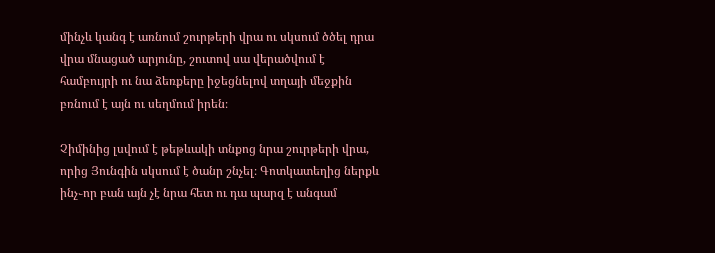մինչև կանգ է առնում շուրթերի վրա ու սկսում ծծել դրա վրա մնացած արյունը, շուտով սա վերածվում է համբույրի ու նա ձեռքերը իջեցնելով տղայի մեջքին բռնում է այն ու սեղմում իրեն։

Չիմինից լսվում է թեթևակի տնքոց նրա շուրթերի վրա, որից Յունգին սկսում է ծանր շնչել։ Գոտկատեղից ներքև ինչ֊որ բան այն չէ նրա հետ ու դա պարզ է անգամ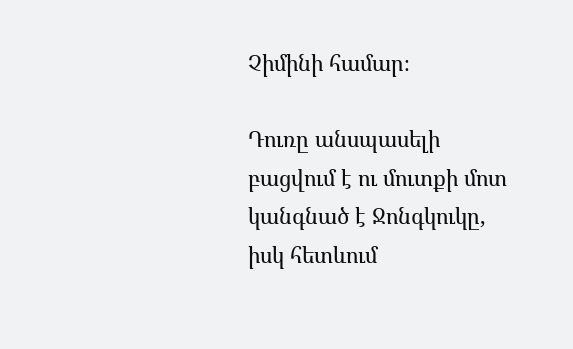Չիմինի համար։

Դուռը անսպասելի բացվում է ու մուտքի մոտ կանգնած է Ջոնգկուկը, իսկ հետևում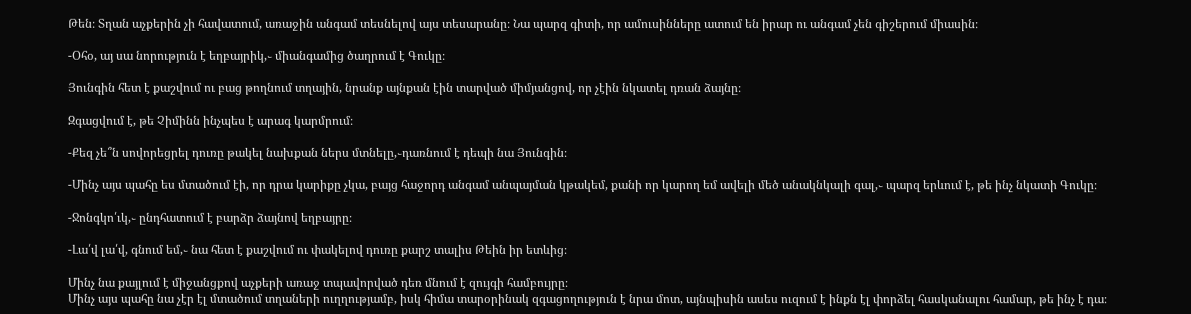Թեն։ Տղան աչքերին չի հավատում, առաջին անգամ տեսնելով այս տեսարանը։ Նա պարզ գիտի, որ ամուսինները ատում են իրար ու անգամ չեն գիշերում միասին։

-Օհօ, այ սա նորություն է եղբայրիկ,֊ միանգամից ծաղրում է Գուկը։

Յունգին հետ է քաշվում ու բաց թողնում տղային, նրանք այնքան էին տարված միմյանցով, որ չէին նկատել դռան ձայնը։

Զգացվում է, թե Չիմինն ինչպես է արագ կարմրում։

-Քեզ չե՞ն սովորեցրել դուռը թակել նախքան ներս մտնելը,֊դառնում է դեպի նա Յունգին։

-Մինչ այս պահը ես մտածում էի, որ դրա կարիքը չկա, բայց հաջորդ անգամ անպայման կթակեմ, քանի որ կարող եմ ավելի մեծ անակնկալի գալ,֊ պարզ երևում է, թե ինչ նկատի Գուկը։

-Ջոնգկո՛ւկ,֊ ընդհատում է բարձր ձայնով եղբայրը։

-Լա՛վ լա՛վ, գնում եմ,֊ նա հետ է քաշվում ու փակելով դուռը քարշ տալիս Թեին իր ետևից։

Մինչ նա քայլում է միջանցքով աչքերի առաջ տպավորված դեռ մնում է զույգի համբույրը։
Մինչ այս պահը նա չէր էլ մտածում տղաների ուղղությամբ, իսկ հիմա տարօրինակ զգացողություն է նրա մոտ, այնպիսին ասես ուզում է ինքն էլ փորձել հասկանալու համար, թե ինչ է դա։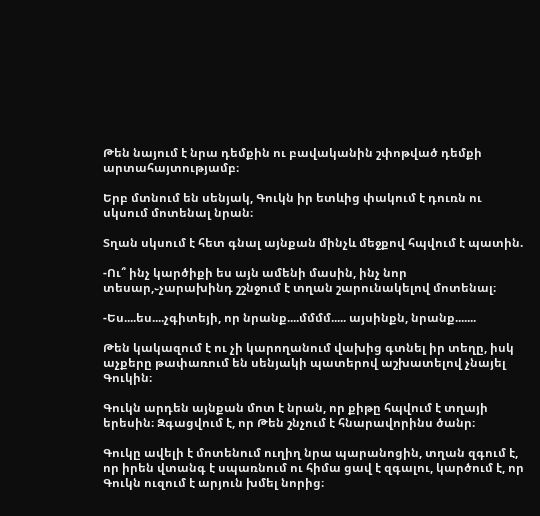Թեն նայում է նրա դեմքին ու բավականին շփոթված դեմքի արտահայտությամբ։

Երբ մտնում են սենյակ, Գուկն իր ետևից փակում է դուռն ու սկսում մոտենալ նրան։

Տղան սկսում է հետ գնալ այնքան մինչև մեջքով հպվում է պատին.

-Ու՞ ինչ կարծիքի ես այն ամենի մասին, ինչ նոր տեսար,֊չարախինդ շշնջում է տղան շարունակելով մոտենալ։

-Ես....ես....չգիտեյի, որ նրանք....մմմմ..... այսինքն, նրանք.......

Թեն կակազում է ու չի կարողանում վախից գտնել իր տեղը, իսկ աչքերը թափառում են սենյակի պատերով աշխատելով չնայել Գուկին։

Գուկն արդեն այնքան մոտ է նրան, որ քիթը հպվում է տղայի երեսին։ Զգացվում է, որ Թեն շնչում է հնարավորինս ծանր։

Գուկը ավելի է մոտենում ուղիղ նրա պարանոցին, տղան զգում է, որ իրեն վտանգ է սպառնում ու հիմա ցավ է զգալու, կարծում է, որ Գուկն ուզում է արյուն խմել նորից։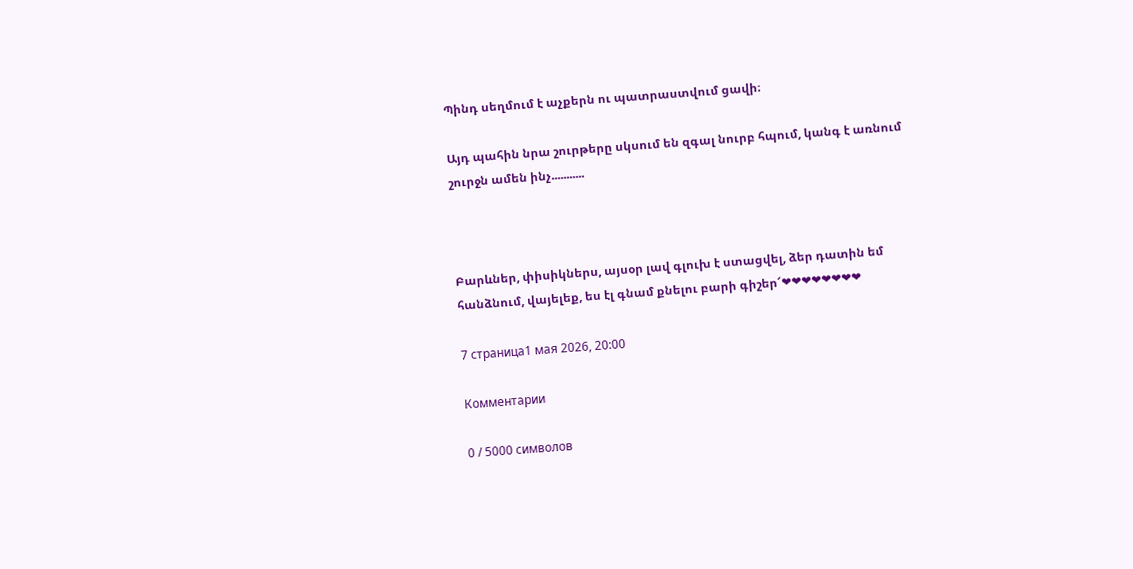Պինդ սեղմում է աչքերն ու պատրաստվում ցավի։

Այդ պահին նրա շուրթերը սկսում են զգալ նուրբ հպում, կանգ է առնում շուրջն ամեն ինչ...........



Բարևներ, փիսիկներս, այսօր լավ գլուխ է ստացվել, ձեր դատին եմ հանձնում, վայելեք, ես էլ գնամ քնելու բարի գիշեր՜❤❤❤❤❤❤❤❤

7 страница1 мая 2026, 20:00

Комментарии

0 / 5000 символов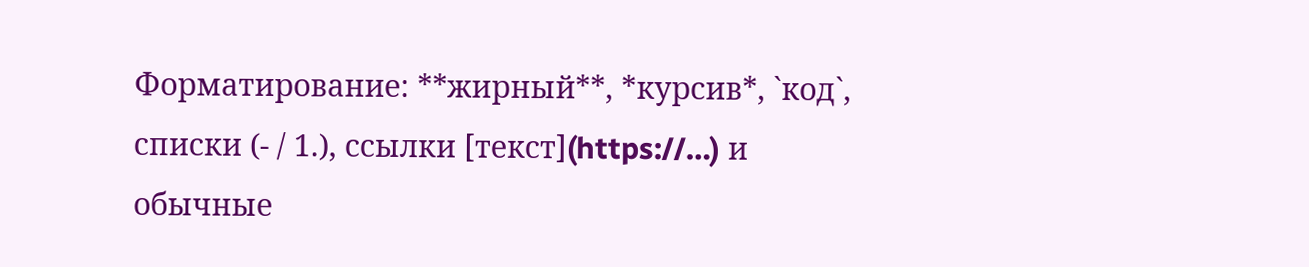Форматирование: **жирный**, *курсив*, `код`, списки (- / 1.), ссылки [текст](https://…) и обычные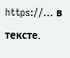https://… в тексте.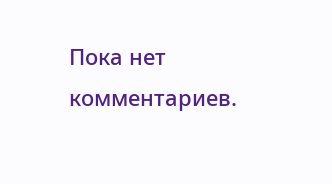Пока нет комментариев.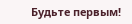Будьте первым!